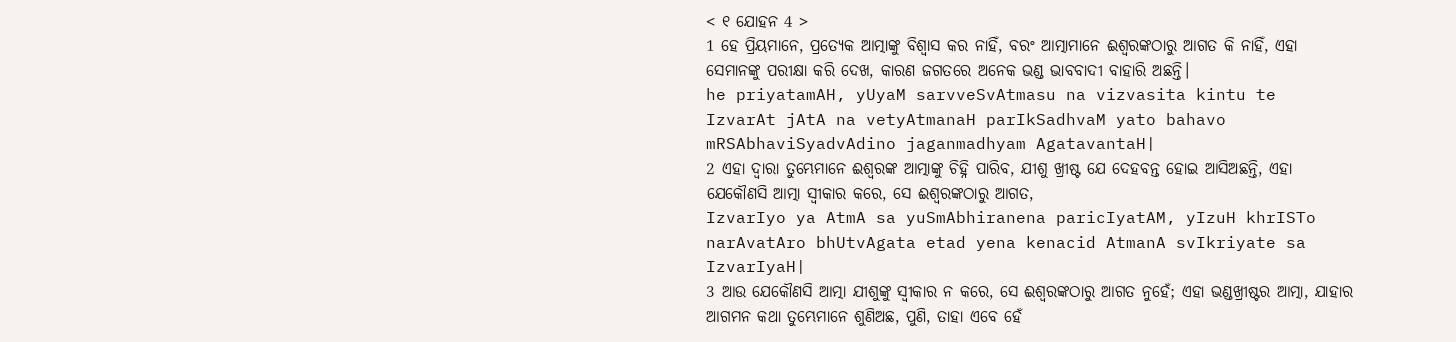< ୧ ଯୋହନ 4 >
1 ହେ ପ୍ରିୟମାନେ, ପ୍ରତ୍ୟେକ ଆତ୍ମାଙ୍କୁ ବିଶ୍ୱାସ କର ନାହିଁ, ବରଂ ଆତ୍ମାମାନେ ଈଶ୍ବରଙ୍କଠାରୁ ଆଗତ କି ନାହିଁ, ଏହା ସେମାନଙ୍କୁ ପରୀକ୍ଷା କରି ଦେଖ, କାରଣ ଜଗତରେ ଅନେକ ଭଣ୍ଡ ଭାବବାଦୀ ବାହାରି ଅଛନ୍ତି।
he priyatamAH, yUyaM sarvveSvAtmasu na vizvasita kintu te IzvarAt jAtA na vetyAtmanaH parIkSadhvaM yato bahavo mRSAbhaviSyadvAdino jaganmadhyam AgatavantaH|
2 ଏହା ଦ୍ୱାରା ତୁମ୍ଭେମାନେ ଈଶ୍ବରଙ୍କ ଆତ୍ମାଙ୍କୁ ଚିହ୍ନି ପାରିବ, ଯୀଶୁ ଖ୍ରୀଷ୍ଟ ଯେ ଦେହବନ୍ତ ହୋଇ ଆସିଅଛନ୍ତି, ଏହା ଯେକୌଣସି ଆତ୍ମା ସ୍ୱୀକାର କରେ, ସେ ଈଶ୍ବରଙ୍କଠାରୁ ଆଗତ,
IzvarIyo ya AtmA sa yuSmAbhiranena paricIyatAM, yIzuH khrISTo narAvatAro bhUtvAgata etad yena kenacid AtmanA svIkriyate sa IzvarIyaH|
3 ଆଉ ଯେକୌଣସି ଆତ୍ମା ଯୀଶୁଙ୍କୁ ସ୍ୱୀକାର ନ କରେ, ସେ ଈଶ୍ବରଙ୍କଠାରୁ ଆଗତ ନୁହେଁ; ଏହା ଭଣ୍ଡଖ୍ରୀଷ୍ଟର ଆତ୍ମା, ଯାହାର ଆଗମନ କଥା ତୁମ୍ଭେମାନେ ଶୁଣିଅଛ, ପୁଣି, ତାହା ଏବେ ହେଁ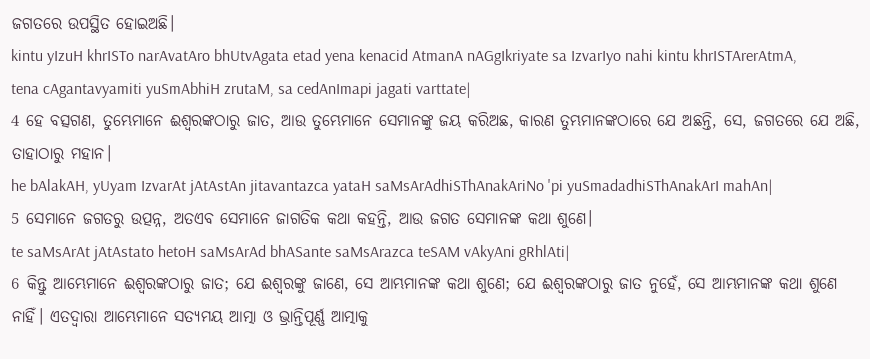ଜଗତରେ ଉପସ୍ଥିତ ହୋଇଅଛି।
kintu yIzuH khrISTo narAvatAro bhUtvAgata etad yena kenacid AtmanA nAGgIkriyate sa IzvarIyo nahi kintu khrISTArerAtmA, tena cAgantavyamiti yuSmAbhiH zrutaM, sa cedAnImapi jagati varttate|
4 ହେ ବତ୍ସଗଣ, ତୁମ୍ଭେମାନେ ଈଶ୍ବରଙ୍କଠାରୁ ଜାତ, ଆଉ ତୁମ୍ଭେମାନେ ସେମାନଙ୍କୁ ଜୟ କରିଅଛ, କାରଣ ତୁମ୍ଭମାନଙ୍କଠାରେ ଯେ ଅଛନ୍ତି, ସେ, ଜଗତରେ ଯେ ଅଛି, ତାହାଠାରୁ ମହାନ।
he bAlakAH, yUyam IzvarAt jAtAstAn jitavantazca yataH saMsArAdhiSThAnakAriNo 'pi yuSmadadhiSThAnakArI mahAn|
5 ସେମାନେ ଜଗତରୁ ଉତ୍ପନ୍ନ, ଅତଏବ ସେମାନେ ଜାଗତିକ କଥା କହନ୍ତି, ଆଉ ଜଗତ ସେମାନଙ୍କ କଥା ଶୁଣେ।
te saMsArAt jAtAstato hetoH saMsArAd bhASante saMsArazca teSAM vAkyAni gRhlAti|
6 କିନ୍ତୁ ଆମ୍ଭେମାନେ ଈଶ୍ବରଙ୍କଠାରୁ ଜାତ; ଯେ ଈଶ୍ବରଙ୍କୁ ଜାଣେ, ସେ ଆମ୍ଭମାନଙ୍କ କଥା ଶୁଣେ; ଯେ ଈଶ୍ବରଙ୍କଠାରୁ ଜାତ ନୁହେଁ, ସେ ଆମ୍ଭମାନଙ୍କ କଥା ଶୁଣେ ନାହିଁ। ଏତଦ୍ଵାରା ଆମ୍ଭେମାନେ ସତ୍ୟମୟ ଆତ୍ମା ଓ ଭ୍ରାନ୍ତିପୂର୍ଣ୍ଣ ଆତ୍ମାକୁ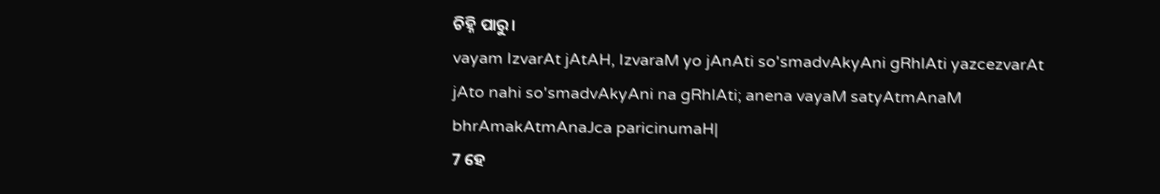ଚିହ୍ନି ପାରୁ।
vayam IzvarAt jAtAH, IzvaraM yo jAnAti so'smadvAkyAni gRhlAti yazcezvarAt jAto nahi so'smadvAkyAni na gRhlAti; anena vayaM satyAtmAnaM bhrAmakAtmAnaJca paricinumaH|
7 ହେ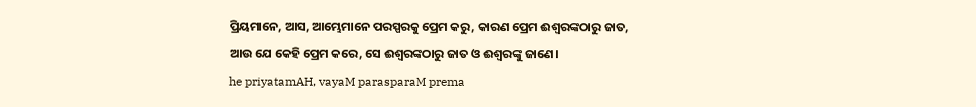ପ୍ରିୟମାନେ, ଆସ, ଆମ୍ଭେମାନେ ପରସ୍ପରକୁ ପ୍ରେମ କରୁ, କାରଣ ପ୍ରେମ ଈଶ୍ବରଙ୍କଠାରୁ ଜାତ, ଆଉ ଯେ କେହି ପ୍ରେମ କରେ, ସେ ଈଶ୍ବରଙ୍କଠାରୁ ଜାତ ଓ ଈଶ୍ବରଙ୍କୁ ଜାଣେ।
he priyatamAH, vayaM parasparaM prema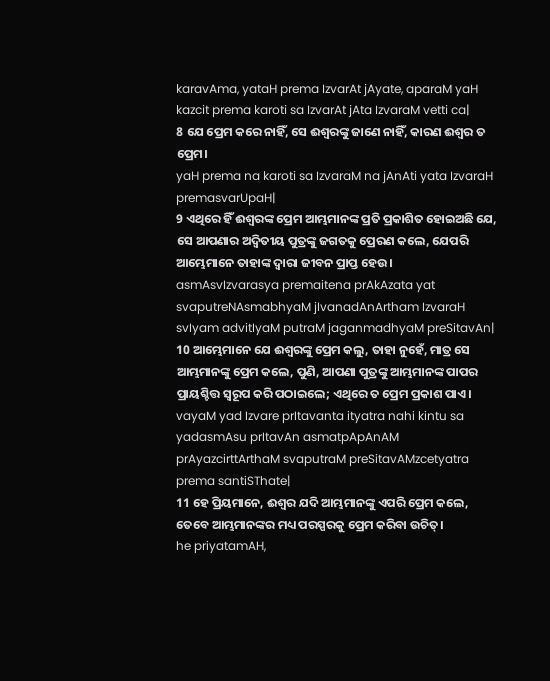karavAma, yataH prema IzvarAt jAyate, aparaM yaH kazcit prema karoti sa IzvarAt jAta IzvaraM vetti ca|
8 ଯେ ପ୍ରେମ କରେ ନାହିଁ, ସେ ଈଶ୍ବରଙ୍କୁ ଜାଣେ ନାହିଁ, କାରଣ ଈଶ୍ବର ତ ପ୍ରେମ।
yaH prema na karoti sa IzvaraM na jAnAti yata IzvaraH premasvarUpaH|
9 ଏଥିରେ ହିଁ ଈଶ୍ବରଙ୍କ ପ୍ରେମ ଆମ୍ଭମାନଙ୍କ ପ୍ରତି ପ୍ରକାଶିତ ହୋଇଅଛି ଯେ, ସେ ଆପଣାର ଅଦ୍ୱିତୀୟ ପୁତ୍ରଙ୍କୁ ଜଗତକୁ ପ୍ରେରଣ କଲେ, ଯେପରି ଆମ୍ଭେମାନେ ତାହାଙ୍କ ଦ୍ୱାରା ଜୀବନ ପ୍ରାପ୍ତ ହେଉ।
asmAsvIzvarasya premaitena prAkAzata yat svaputreNAsmabhyaM jIvanadAnArtham IzvaraH svIyam advitIyaM putraM jaganmadhyaM preSitavAn|
10 ଆମ୍ଭେମାନେ ଯେ ଈଶ୍ବରଙ୍କୁ ପ୍ରେମ କଲୁ, ତାହା ନୁହେଁ, ମାତ୍ର ସେ ଆମ୍ଭମାନଙ୍କୁ ପ୍ରେମ କଲେ, ପୁଣି, ଆପଣା ପୁତ୍ରଙ୍କୁ ଆମ୍ଭମାନଙ୍କ ପାପର ପ୍ରାୟଶ୍ଚିତ୍ତ ସ୍ୱରୂପ କରି ପଠାଇଲେ; ଏଥିରେ ତ ପ୍ରେମ ପ୍ରକାଶ ପାଏ।
vayaM yad Izvare prItavanta ityatra nahi kintu sa yadasmAsu prItavAn asmatpApAnAM prAyazcirttArthaM svaputraM preSitavAMzcetyatra prema santiSThate|
11 ହେ ପ୍ରିୟମାନେ, ଈଶ୍ବର ଯଦି ଆମ୍ଭମାନଙ୍କୁ ଏପରି ପ୍ରେମ କଲେ, ତେବେ ଆମ୍ଭମାନଙ୍କର ମଧ୍ୟ ପରସ୍ପରକୁ ପ୍ରେମ କରିବା ଉଚିତ୍।
he priyatamAH,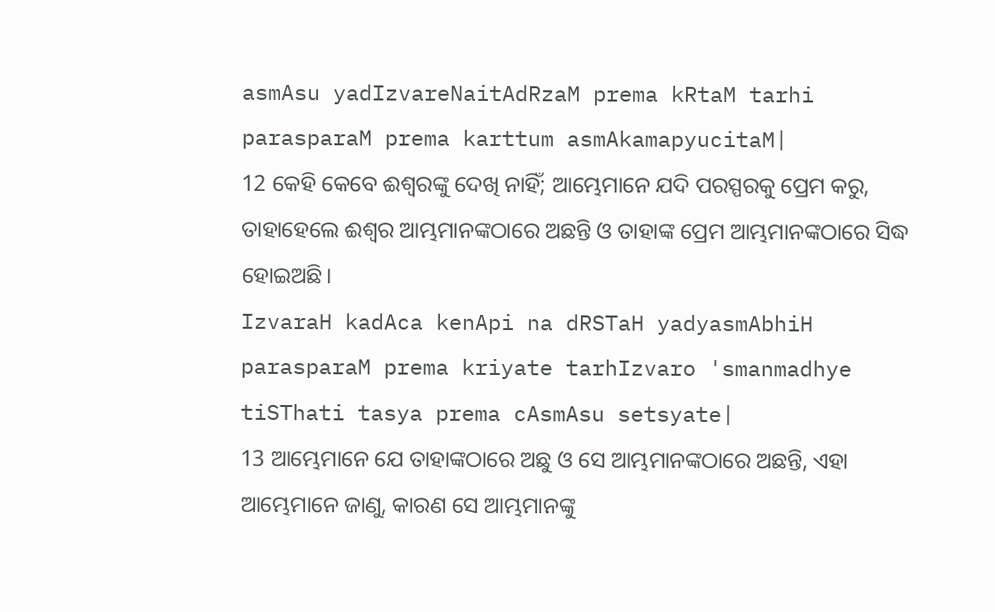asmAsu yadIzvareNaitAdRzaM prema kRtaM tarhi parasparaM prema karttum asmAkamapyucitaM|
12 କେହି କେବେ ଈଶ୍ବରଙ୍କୁ ଦେଖି ନାହିଁ; ଆମ୍ଭେମାନେ ଯଦି ପରସ୍ପରକୁ ପ୍ରେମ କରୁ, ତାହାହେଲେ ଈଶ୍ବର ଆମ୍ଭମାନଙ୍କଠାରେ ଅଛନ୍ତି ଓ ତାହାଙ୍କ ପ୍ରେମ ଆମ୍ଭମାନଙ୍କଠାରେ ସିଦ୍ଧ ହୋଇଅଛି।
IzvaraH kadAca kenApi na dRSTaH yadyasmAbhiH parasparaM prema kriyate tarhIzvaro 'smanmadhye tiSThati tasya prema cAsmAsu setsyate|
13 ଆମ୍ଭେମାନେ ଯେ ତାହାଙ୍କଠାରେ ଅଛୁ ଓ ସେ ଆମ୍ଭମାନଙ୍କଠାରେ ଅଛନ୍ତି, ଏହା ଆମ୍ଭେମାନେ ଜାଣୁ, କାରଣ ସେ ଆମ୍ଭମାନଙ୍କୁ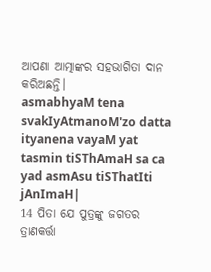ଆପଣା ଆତ୍ମାଙ୍କର ସହଭାଗିତା ଦାନ କରିଅଛନ୍ତି।
asmabhyaM tena svakIyAtmanoM'zo datta ityanena vayaM yat tasmin tiSThAmaH sa ca yad asmAsu tiSThatIti jAnImaH|
14 ପିତା ଯେ ପୁତ୍ରଙ୍କୁ ଜଗତର ତ୍ରାଣକର୍ତ୍ତା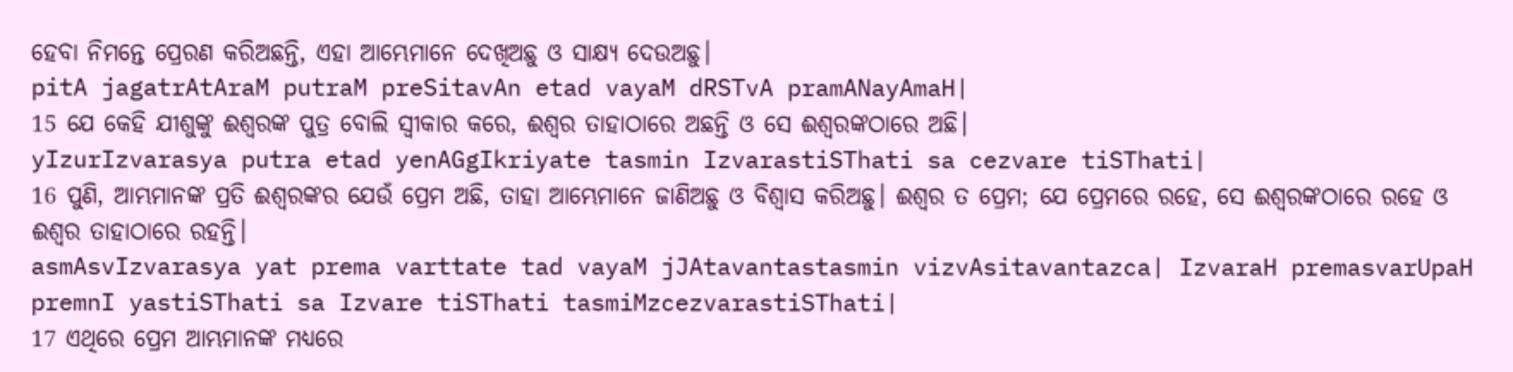ହେବା ନିମନ୍ତେ ପ୍ରେରଣ କରିଅଛନ୍ତି, ଏହା ଆମ୍ଭେମାନେ ଦେଖିଅଛୁ ଓ ସାକ୍ଷ୍ୟ ଦେଉଅଛୁ।
pitA jagatrAtAraM putraM preSitavAn etad vayaM dRSTvA pramANayAmaH|
15 ଯେ କେହି ଯୀଶୁଙ୍କୁ ଈଶ୍ବରଙ୍କ ପୁତ୍ର ବୋଲି ସ୍ୱୀକାର କରେ, ଈଶ୍ବର ତାହାଠାରେ ଅଛନ୍ତି ଓ ସେ ଈଶ୍ବରଙ୍କଠାରେ ଅଛି।
yIzurIzvarasya putra etad yenAGgIkriyate tasmin IzvarastiSThati sa cezvare tiSThati|
16 ପୁଣି, ଆମ୍ଭମାନଙ୍କ ପ୍ରତି ଈଶ୍ବରଙ୍କର ଯେଉଁ ପ୍ରେମ ଅଛି, ତାହା ଆମ୍ଭେମାନେ ଜାଣିଅଛୁ ଓ ବିଶ୍ୱାସ କରିଅଛୁ। ଈଶ୍ବର ତ ପ୍ରେମ; ଯେ ପ୍ରେମରେ ରହେ, ସେ ଈଶ୍ବରଙ୍କଠାରେ ରହେ ଓ ଈଶ୍ବର ତାହାଠାରେ ରହନ୍ତି।
asmAsvIzvarasya yat prema varttate tad vayaM jJAtavantastasmin vizvAsitavantazca| IzvaraH premasvarUpaH premnI yastiSThati sa Izvare tiSThati tasmiMzcezvarastiSThati|
17 ଏଥିରେ ପ୍ରେମ ଆମ୍ଭମାନଙ୍କ ମଧ୍ୟରେ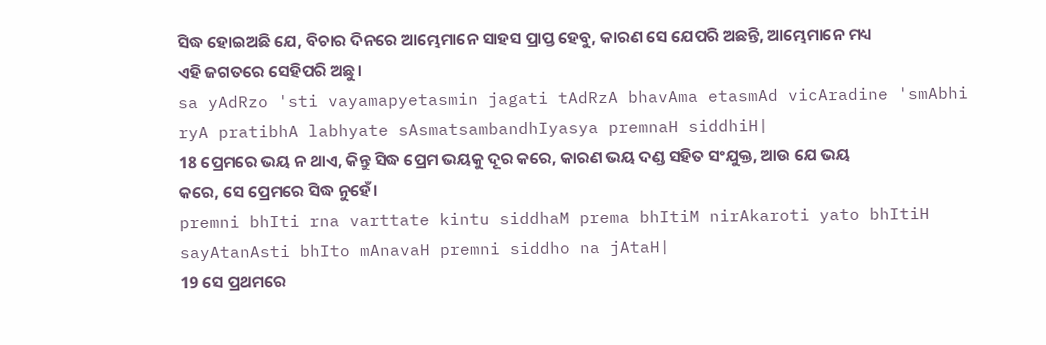ସିଦ୍ଧ ହୋଇଅଛି ଯେ, ବିଚାର ଦିନରେ ଆମ୍ଭେମାନେ ସାହସ ପ୍ରାପ୍ତ ହେବୁ, କାରଣ ସେ ଯେପରି ଅଛନ୍ତି, ଆମ୍ଭେମାନେ ମଧ୍ୟ ଏହି ଜଗତରେ ସେହିପରି ଅଛୁ।
sa yAdRzo 'sti vayamapyetasmin jagati tAdRzA bhavAma etasmAd vicAradine 'smAbhi ryA pratibhA labhyate sAsmatsambandhIyasya premnaH siddhiH|
18 ପ୍ରେମରେ ଭୟ ନ ଥାଏ, କିନ୍ତୁ ସିଦ୍ଧ ପ୍ରେମ ଭୟକୁ ଦୂର କରେ, କାରଣ ଭୟ ଦଣ୍ଡ ସହିତ ସଂଯୁକ୍ତ, ଆଉ ଯେ ଭୟ କରେ, ସେ ପ୍ରେମରେ ସିଦ୍ଧ ନୁହେଁ।
premni bhIti rna varttate kintu siddhaM prema bhItiM nirAkaroti yato bhItiH sayAtanAsti bhIto mAnavaH premni siddho na jAtaH|
19 ସେ ପ୍ରଥମରେ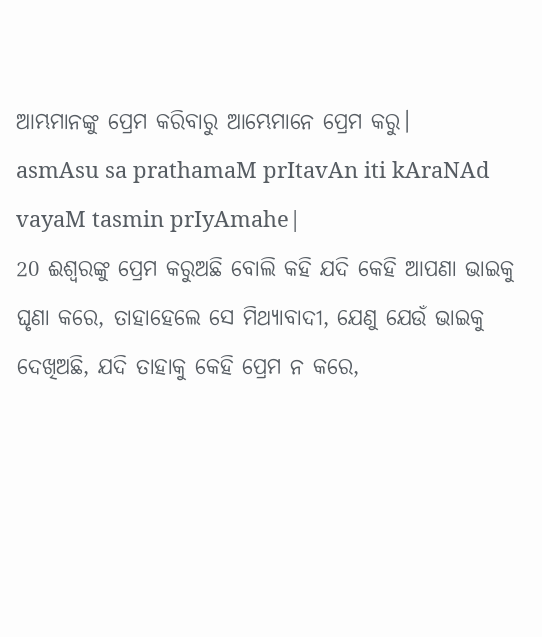ଆମ୍ଭମାନଙ୍କୁ ପ୍ରେମ କରିବାରୁ ଆମ୍ଭେମାନେ ପ୍ରେମ କରୁ।
asmAsu sa prathamaM prItavAn iti kAraNAd vayaM tasmin prIyAmahe|
20 ଈଶ୍ବରଙ୍କୁ ପ୍ରେମ କରୁଅଛି ବୋଲି କହି ଯଦି କେହି ଆପଣା ଭାଇକୁ ଘୃଣା କରେ, ତାହାହେଲେ ସେ ମିଥ୍ୟାବାଦୀ, ଯେଣୁ ଯେଉଁ ଭାଇକୁ ଦେଖିଅଛି, ଯଦି ତାହାକୁ କେହି ପ୍ରେମ ନ କରେ,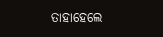ତାହାହେଲେ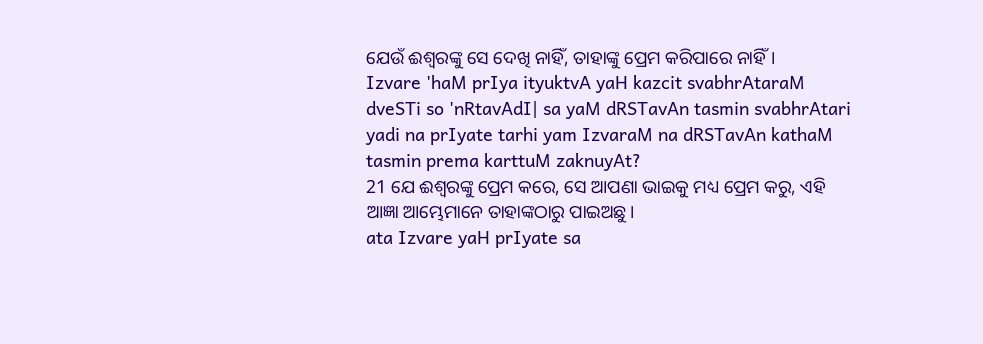ଯେଉଁ ଈଶ୍ବରଙ୍କୁ ସେ ଦେଖି ନାହିଁ, ତାହାଙ୍କୁ ପ୍ରେମ କରିପାରେ ନାହିଁ।
Izvare 'haM prIya ityuktvA yaH kazcit svabhrAtaraM dveSTi so 'nRtavAdI| sa yaM dRSTavAn tasmin svabhrAtari yadi na prIyate tarhi yam IzvaraM na dRSTavAn kathaM tasmin prema karttuM zaknuyAt?
21 ଯେ ଈଶ୍ବରଙ୍କୁ ପ୍ରେମ କରେ, ସେ ଆପଣା ଭାଇକୁ ମଧ୍ୟ ପ୍ରେମ କରୁ, ଏହି ଆଜ୍ଞା ଆମ୍ଭେମାନେ ତାହାଙ୍କଠାରୁ ପାଇଅଛୁ।
ata Izvare yaH prIyate sa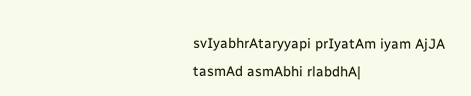svIyabhrAtaryyapi prIyatAm iyam AjJA tasmAd asmAbhi rlabdhA|